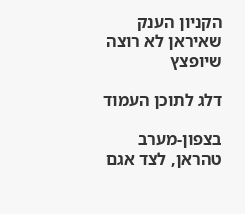הקניון הענק שאיראן לא רוצה שיופצץ

דלג לתוכן העמוד

בצפון-מערב טהראן, לצד אגם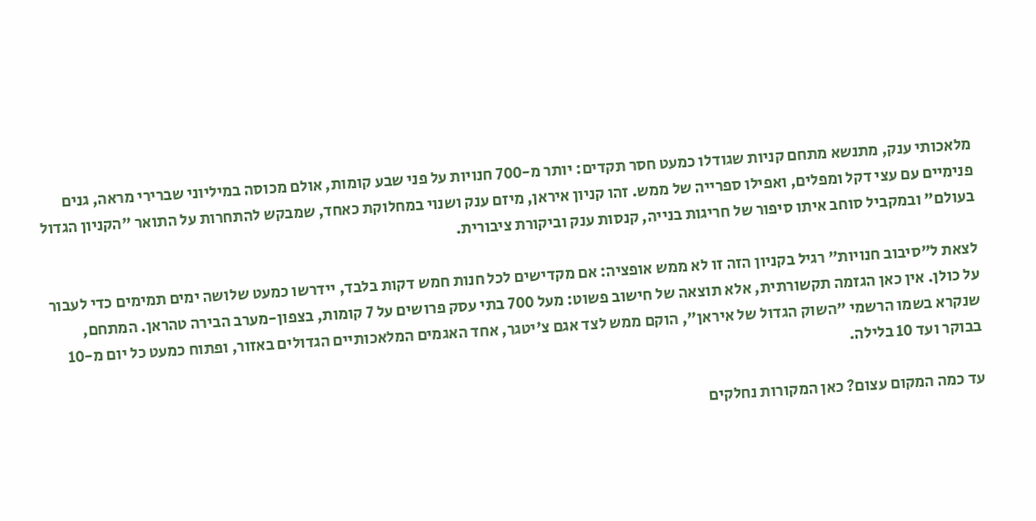מלאכותי ענק, מתנשא מתחם קניות שגודלו כמעט חסר תקדים: יותר מ-700 חנויות על פני שבע קומות, אולם מכוסה במיליוני שברירי מראה, גנים פנימיים עם עצי דקל ומפלים, ואפילו ספרייה של ממש. זהו קניון איראן, מיזם ענק ושנוי במחלוקת כאחד, שמבקש להתחרות על התואר "הקניון הגדול בעולם" ובמקביל סוחב איתו סיפור של חריגות בנייה, קנסות ענק וביקורת ציבורית.

לצאת ל"סיבוב חנויות" רגיל בקניון הזה זו לא ממש אופציה: אם מקדישים לכל חנות חמש דקות בלבד, יידרשו כמעט שלושה ימים תמימים כדי לעבור על כולן. אין כאן הגזמה תקשורתית, אלא תוצאה של חישוב פשוט: מעל 700 בתי עסק פרושים על 7 קומות, בצפון-מערב הבירה טהראן. המתחם, שנקרא בשמו הרשמי "השוק הגדול של איראן", הוקם ממש לצד אגם צ'יטגר, אחד האגמים המלאכותיים הגדולים באזור, ופתוח כמעט כל יום מ-10 בבוקר ועד 10 בלילה.

עד כמה המקום עצום? כאן המקורות נחלקים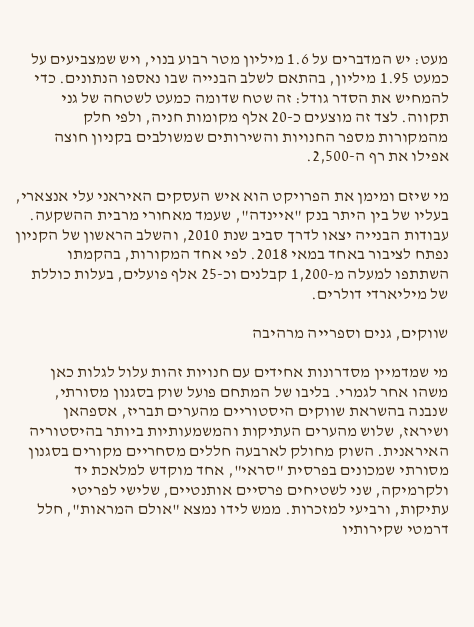מעט: יש המדברים על 1.6 מיליון מטר רבוע בנוי, ויש שמצביעים על כמעט 1.95 מיליון, בהתאם לשלב הבנייה שבו נאספו הנתונים. כדי להמחיש את הסדר גודל: זה שטח שדומה כמעט לשטחה של גני תקווה. לצד זה מוצעים כ-20 אלף מקומות חניה, ולפי חלק מהמקורות מספר החנויות והשירותים שמשולבים בקניון חוצה אפילו את רף ה-2,500.

מי שיזם ומימן את הפרויקט הוא איש העסקים האיראני עלי אנצארי, בעליו של בין היתר בנק "איינדה", שעמד מאחורי מרבית ההשקעה. עבודות הבנייה יצאו לדרך סביב שנת 2010, והשלב הראשון של הקניון נפתח לציבור באחד במאי 2018. לפי אחד המקורות, בהקמתו השתתפו למעלה מ-1,200 קבלנים וכ-25 אלף פועלים, בעלות כוללת של מיליארדי דולרים.

שווקים, גנים וספרייה מרהיבה

מי שמדמיין מסדרונות אחידים עם חנויות זהות עלול לגלות כאן משהו אחר לגמרי. בליבו של המתחם פועל שוק בסגנון מסורתי, שנבנה בהשראת שווקים היסטוריים מהערים תבריז, אספהאן ושיראז, שלוש מהערים העתיקות והמשמעותיות ביותר בהיסטוריה האיראנית. השוק מחולק לארבעה חללים מסחריים מקורים בסגנון מסורתי שמכונים בפרסית "סראי", אחד מוקדש למלאכת יד ולקרמיקה, שני לשטיחים פרסיים אותנטיים, שלישי לפריטי עתיקות, ורביעי למזכרות. ממש לידו נמצא "אולם המראות", חלל דרמטי שקירותיו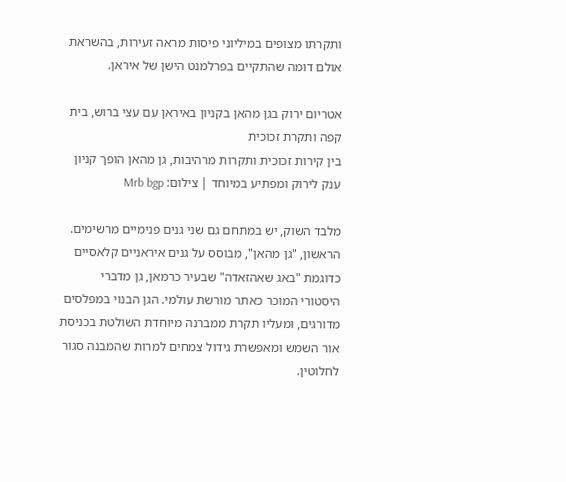ותקרתו מצופים במיליוני פיסות מראה זעירות, בהשראת אולם דומה שהתקיים בפרלמנט הישן של איראן.

אטריום ירוק בגן מהאן בקניון באיראן עם עצי ברוש, בית קפה ותקרת זכוכית
בין קירות זכוכית ותקרות מרהיבות, גן מהאן הופך קניון ענק לירוק ומפתיע במיוחד | צילום: Mrb bgp

מלבד השוק, יש במתחם גם שני גנים פנימיים מרשימים. הראשון, "גן מהאן", מבוסס על גנים איראניים קלאסיים כדוגמת "באג שאהזאדה" שבעיר כרמאן, גן מדברי היסטורי המוכר כאתר מורשת עולמי. הגן הבנוי במפלסים מדורגים, ומעליו תקרת ממברנה מיוחדת השולטת בכניסת אור השמש ומאפשרת גידול צמחים למרות שהמבנה סגור לחלוטין.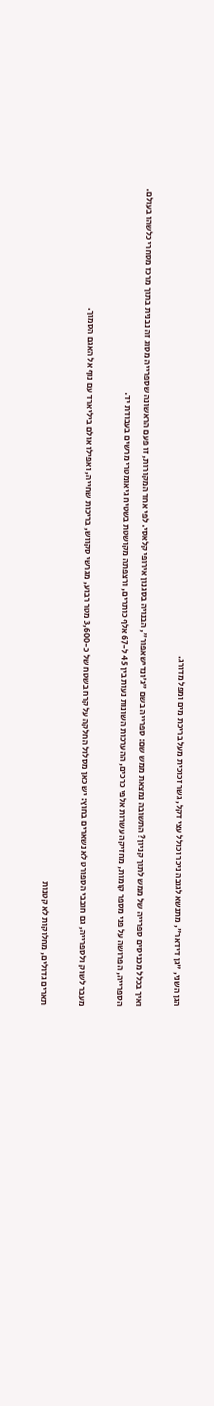הגן השני, "גן דידאר", מתנשא לגובה ניכר וכולל עצי דקל, גשר זכוכית מעל בריכת מים ומפל מדורג.

ואיך בכלל מכניסים ספרייה של ממש לתוך קניון? התשובה נמצאת ממש שם: ספרייה בשם "ג'ונדישאפור", הבנויה בסגנון אירופי קלאסי. לפי אחד המקורות, זו פעם הראשונה שספרייה מסוג זה נבנית בתוך מרכז מסחרי כלשהו בעולם. הספרייה, הפרושה על פני מספר קומות, מחזיקה עשרות אלפי כרכים, ההערכות השונות נעות בין 45 ל-67 אלף כותרים, ורצפתה מקושטת בשטיח גיאומטרי מרשים בעבודת יד.

מעבר לשוק ולספרייה, גם חובבי הספורט לא נשארים בחוץ: יש כאן מסלול החלקה על קרח בשטח של כ-3,600 מטר רבוע, מגרשי סקווש, בריכות שחייה, ואפילו אולם ביליארד עם נוף אל האגם הסמוך.

תארים גדולים, מחלוקות לא קטנות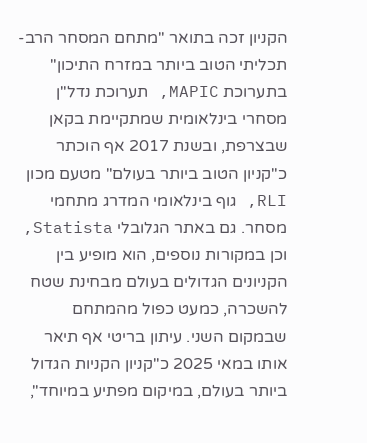הקניון זכה בתואר "מתחם המסחר הרב-תכליתי הטוב ביותר במזרח התיכון" בתערוכת MAPIC, תערוכת נדל"ן מסחרי בינלאומית שמתקיימת בקאן שבצרפת, ובשנת 2017 אף הוכתר כ"קניון הטוב ביותר בעולם" מטעם מכון RLI, גוף בינלאומי המדרג מתחמי מסחר. גם באתר הגלובלי Statista, וכן במקורות נוספים, הוא מופיע בין הקניונים הגדולים בעולם מבחינת שטח להשכרה, כמעט כפול מהמתחם שבמקום השני. עיתון בריטי אף תיאר אותו במאי 2025 כ"קניון הקניות הגדול ביותר בעולם, במיקום מפתיע במיוחד",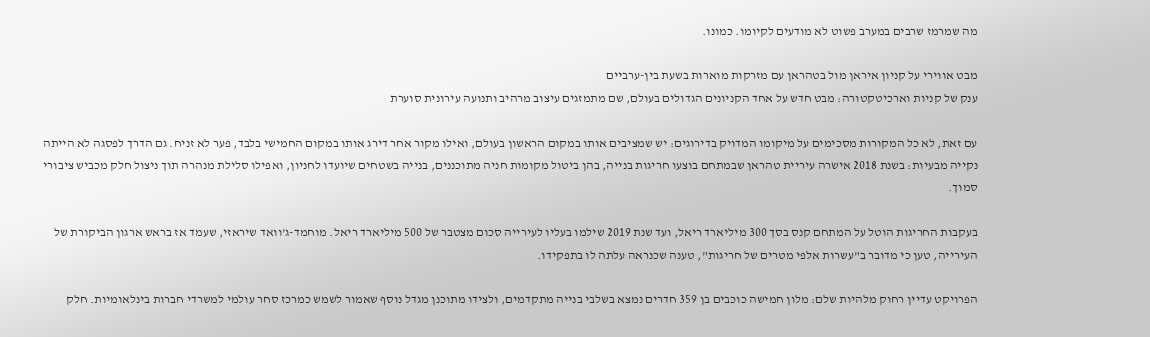מה שמרמז שרבים במערב פשוט לא מודעים לקיומו. כמונו.

מבט אווירי על קניון איראן מול בטהראן עם מזרקות מוארות בשעת בין-ערביים
ענק של קניות וארכיטקטורה: מבט חדש על אחד הקניונים הגדולים בעולם, שם מתמזגים עיצוב מרהיב ותנועה עירונית סוערת

עם זאת, לא כל המקורות מסכימים על מיקומו המדויק בדירוגים: יש שמציבים אותו במקום הראשון בעולם, ואילו מקור אחר דירג אותו במקום החמישי בלבד, פער לא זניח. גם הדרך לפסגה לא הייתה נקייה מבעיות: בשנת 2018 אישרה עיריית טהראן שבמתחם בוצעו חריגות בנייה, בהן ביטול מקומות חניה מתוכננים, בנייה בשטחים שיועדו לחניון, ואפילו סלילת מנהרה תוך ניצול חלק מכביש ציבורי סמוך.

בעקבות החריגות הוטל על המתחם קנס בסך 300 מיליארד ריאל, ועד שנת 2019 שילמו בעליו לעירייה סכום מצטבר של 500 מיליארד ריאל. מוחמד-ג'וואד שיראזי, שעמד אז בראש ארגון הביקורת של העירייה, טען כי מדובר ב"עשרות אלפי מטרים של חריגות", טענה שכנראה עלתה לו בתפקידו.

הפרויקט עדיין רחוק מלהיות שלם: מלון חמישה כוכבים בן 359 חדרים נמצא בשלבי בנייה מתקדמים, ולצידו מתוכנן מגדל נוסף שאמור לשמש כמרכז סחר עולמי למשרדי חברות בינלאומיות. חלק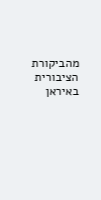מהביקורת הציבורית באיראן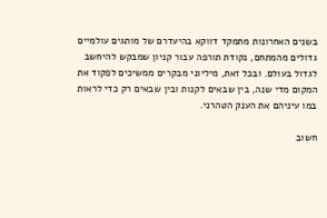בשנים האחרונות מתמקד דווקא בהיעדרם של מותגים עולמיים גדולים מהמתחם, נקודת תורפה עבור קניון שמבקש להיחשב לגדול בעולם. ובכל זאת, מיליוני מבקרים ממשיכים לפקוד את המקום מדי שנה, בין שבאים לקנות ובין שבאים רק כדי לראות במו עיניהם את הענק הטהרני.

חשוב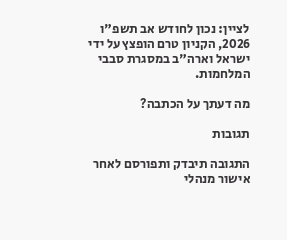לציין: נכון לחודש אב תשפ"ו 2026, הקניון טרם הופצץ על ידי ישראל וארה"ב במסגרת סבבי המלחמות.

מה דעתך על הכתבה?

תגובות

התגובה תיבדק ותפורסם לאחר אישור מנהלי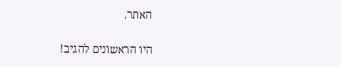האתר.

היו הראשונים להגיב!